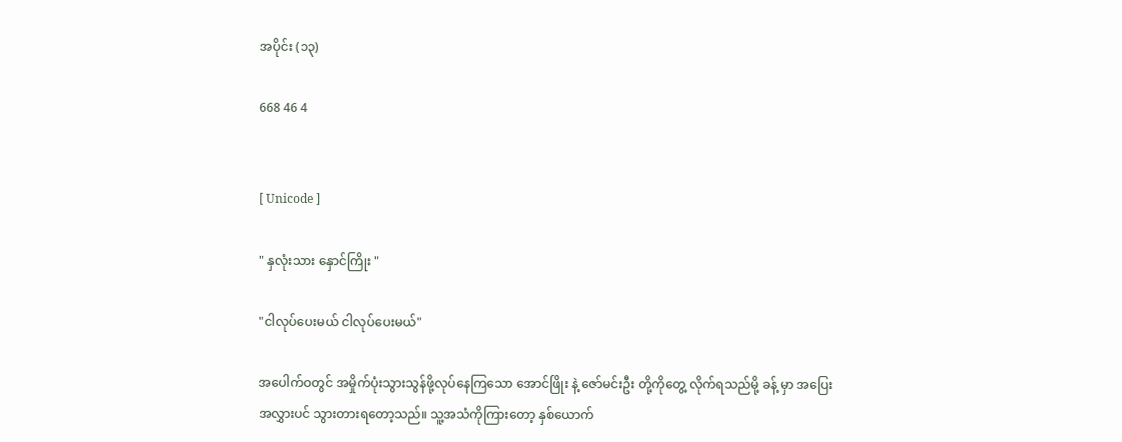အပိုင်း (၁၃)

668 46 4


[ Unicode ]

" နှလုံးသား နှောင်ကြိုး "

"ငါလုပ်ပေးမယ် ငါလုပ်ပေးမယ်"

အပေါက်ဝတွင် အမှိုက်ပုံးသွားသွန်ဖို့လုပ်နေကြသော အောင်ဖြိုး နဲ့ ဇော်မင်းဦး တို့ကိုတွေ့ လိုက်ရသည်မို့ ခန့် မှာ အပြေးအလွှားပင် သွားတားရတော့သည်။ သူ့အသံကိုကြားတော့ နှစ်ယောက်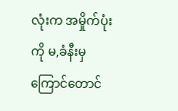လုံးက အမှိုက်ပုံးကို မ,ခံနီးမှ ကြောင်တောင်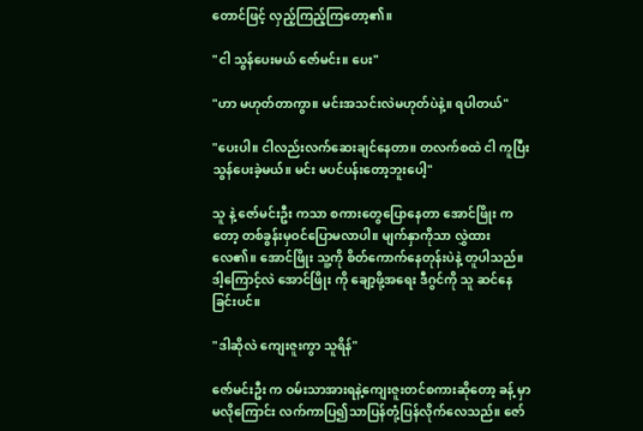တောင်ဖြင့် လှည့်ကြည့်ကြတော့၏။

"ငါ သွန်ပေးမယ် ဇော်မင်း။ ပေး"

"ဟာ မဟုတ်တာကွာ။ မင်းအသင်းလဲမဟုတ်ပဲနဲ့။ ရပါတယ်"

"ပေးပါ။ ငါလည်းလက်ဆေးချင်နေတာ။ တလက်စထဲ ငါ ကူပြီးသွန်ပေးခဲ့မယ်။ မင်း မပင်ပန်းတော့ဘူးပေါ့"

သူ နဲ့ ဇော်မင်းဦး ကသာ စကားတွေပြောနေတာ အောင်ဖြိုး ကတော့ တစ်ခွန်းမှဝင်ပြောမလာပါ။ မျက်နှာကိုသာ လွှဲထားလေ၏။ အောင်ဖြိုး သူ့ကို စိတ်ကောက်နေတုန်းပဲနဲ့ တူပါသည်။ ဒါ့ကြောင့်လဲ အောင်ဖြိုး ကို ချော့ဖို့အရေး ဒီဂွင်ကို သူ ဆင်နေခြင်းပင်။

"ဒါဆိုလဲ ကျေးဇူးကွာ သူရိန်"

ဇော်မင်းဦး က ဝမ်းသာအားရနဲ့ကျေးဇူးတင်စကားဆိုတော့ ခန့် မှာ မလိုကြောင်း လက်ကာပြ၍သာပြန်တုံ့ပြန်လိုက်လေသည်။ ဇော်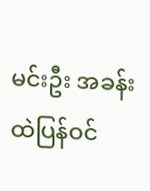မင်းဦး အခန်းထဲပြန်ဝင်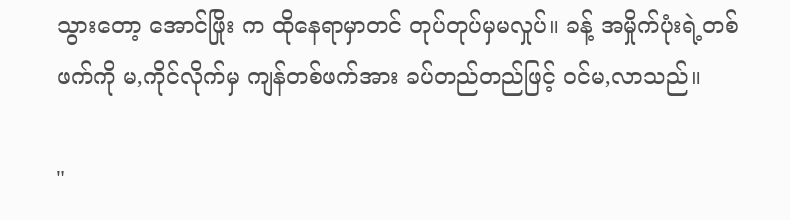သွားတော့ အောင်ဖြိုး က ထိုနေရာမှာတင် တုပ်တုပ်မှမလှုပ်။ ခန့် အမှိုက်ပုံးရဲ့တစ်ဖက်ကို မ,ကိုင်လိုက်မှ ကျန်တစ်ဖက်အား ခပ်တည်တည်ဖြင့် ဝင်မ,လာသည်။

"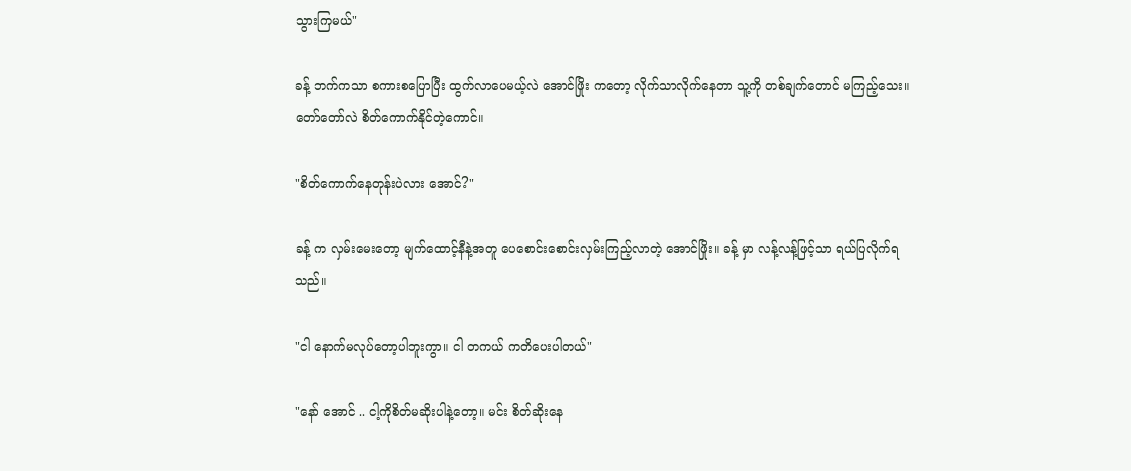သွားကြမယ်"

ခန့် ဘက်ကသာ စကားစပြောပြီး ထွက်လာပေမယ့်လဲ အောင်ဖြိုး ကတော့ လိုက်သာလိုက်နေတာ သူ့ကို တစ်ချက်တောင် မကြည့်သေး။
တော်တော်လဲ စိတ်ကောက်နိုင်တဲ့ကောင်။

"စိတ်ကောက်နေတုန်းပဲလား အောင်?"

ခန့် က လှမ်းမေးတော့ မျက်ထောင့်နီနဲ့အတူ ပေစောင်းစောင်းလှမ်းကြည့်လာတဲ့ အောင်ဖြိုး။ ခန့် မှာ လန့်လန့်ဖြင့်သာ ရယ်ပြလိုက်ရသည်။

"ငါ နောက်မလုပ်တော့ပါဘူးကွာ။ ငါ တကယ် ကတိပေးပါတယ်"

"နော် အောင် .. ငါ့ကိုစိတ်မဆိုးပါနဲ့တော့။ မင်း စိတ်ဆိုးနေ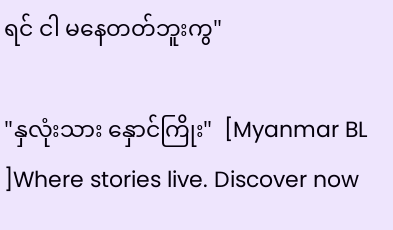ရင် ငါ မနေတတ်ဘူးကွ"

"နှလုံးသား နှောင်ကြိုး"  [Myanmar BL ]Where stories live. Discover now